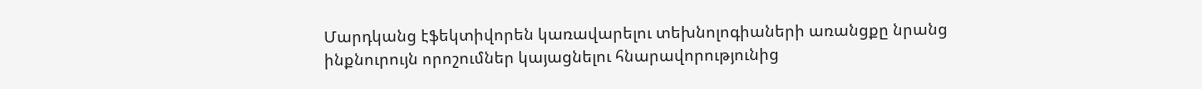Մարդկանց էֆեկտիվորեն կառավարելու տեխնոլոգիաների առանցքը նրանց ինքնուրույն որոշումներ կայացնելու հնարավորությունից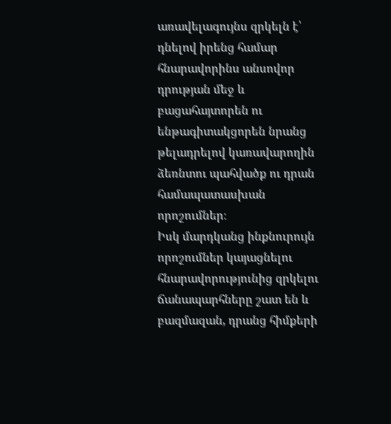առավելագույնս զրկելն է՝ դնելով իրենց համար հնարավորինս անսովոր դրության մեջ և բացահայտորեն ու ենթագիտակցորեն նրանց թելադրելով կառավարողին ձեռնտու պահվածք ու դրան համապատասխան որոշումներ։
Իսկ մարդկանց ինքնուրույն որոշումներ կայացնելու հնարավորությունից զրկելու ճանապարհները շատ են և բազմազան, դրանց հիմքերի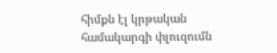հիմքն էլ կրթական համակարգի փլուզումն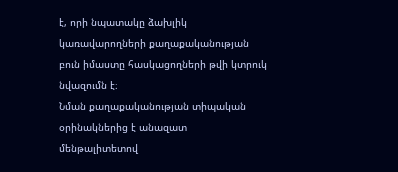է, որի նպատակը ձախլիկ կառավարողների քաղաքականության բուն իմաստը հասկացողների թվի կտրուկ նվազումն է։
Նման քաղաքականության տիպական օրինակներից է անազատ մենթալիտետով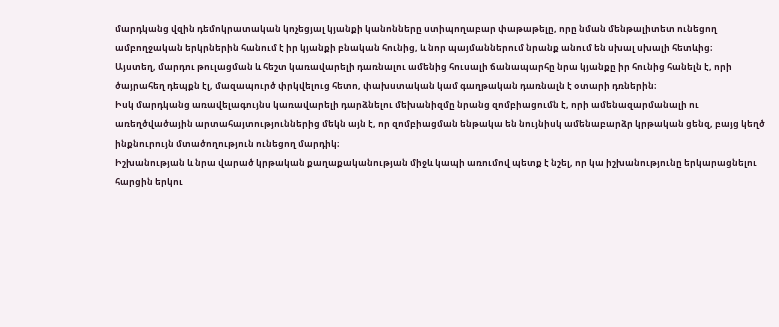մարդկանց վզին դեմոկրատական կոչեցյալ կյանքի կանոնները ստիպողաբար փաթաթելը, որը նման մենթալիտետ ունեցող ամբողջական երկրներին հանում է իր կյանքի բնական հունից, և նոր պայմաններում նրանք անում են սխալ սխալի հետևից։
Այստեղ, մարդու թուլացման և հեշտ կառավարելի դառնալու ամենից հուսալի ճանապարհը նրա կյանքը իր հունից հանելն է, որի ծայրահեղ դեպքն էլ, մազապուրծ փրկվելուց հետո, փախստական կամ գաղթական դառնալն է օտարի դռներին։
Իսկ մարդկանց առավելագույնս կառավարելի դարձնելու մեխանիզմը նրանց զոմբիացումն է, որի ամենազարմանալի ու առեղծվածային արտահայտություններից մեկն այն է, որ զոմբիացման ենթակա են նույնիսկ ամենաբարձր կրթական ցենզ, բայց կեղծ ինքնուրույն մտածողություն ունեցող մարդիկ։
Իշխանության և նրա վարած կրթական քաղաքականության միջև կապի առումով պետք է նշել, որ կա իշխանությունը երկարացնելու հարցին երկու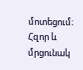մոտեցում։
Հզոր և մրցունակ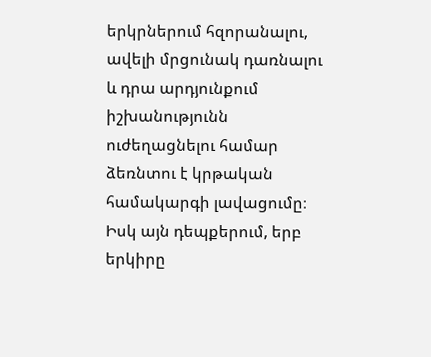երկրներում հզորանալու, ավելի մրցունակ դառնալու և դրա արդյունքում իշխանությունն ուժեղացնելու համար ձեռնտու է կրթական համակարգի լավացումը։
Իսկ այն դեպքերում, երբ երկիրը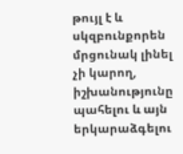թույլ է և սկզբունքորեն մրցունակ լինել չի կարող, իշխանությունը պահելու և այն երկարաձգելու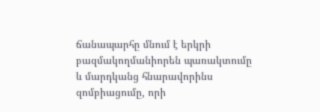ճանապարհը մնում է երկրի բազմակողմանիորեն պառակտումը և մարդկանց հնարավորինս զոմբիացումը, որի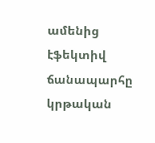ամենից էֆեկտիվ ճանապարհը կրթական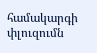համակարգի փլուզումն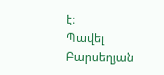է։
Պավել Բարսեղյան